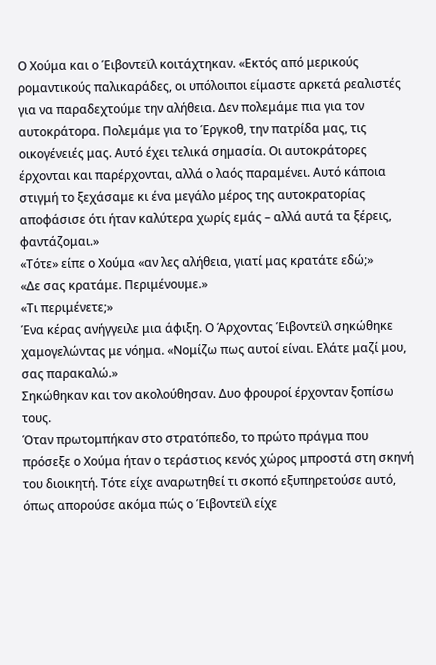Ο Χούμα και ο Έιβοντεϊλ κοιτάχτηκαν. «Εκτός από μερικούς ρομαντικούς παλικαράδες, οι υπόλοιποι είμαστε αρκετά ρεαλιστές για να παραδεχτούμε την αλήθεια. Δεν πολεμάμε πια για τον αυτοκράτορα. Πολεμάμε για το Έργκοθ, την πατρίδα μας, τις οικογένειές μας. Αυτό έχει τελικά σημασία. Οι αυτοκράτορες έρχονται και παρέρχονται, αλλά ο λαός παραμένει. Αυτό κάποια στιγμή το ξεχάσαμε κι ένα μεγάλο μέρος της αυτοκρατορίας αποφάσισε ότι ήταν καλύτερα χωρίς εμάς – αλλά αυτά τα ξέρεις, φαντάζομαι.»
«Τότε» είπε ο Χούμα «αν λες αλήθεια, γιατί μας κρατάτε εδώ;»
«Δε σας κρατάμε. Περιμένουμε.»
«Τι περιμένετε;»
Ένα κέρας ανήγγειλε μια άφιξη. Ο Άρχοντας Έιβοντεϊλ σηκώθηκε χαμογελώντας με νόημα. «Νομίζω πως αυτοί είναι. Ελάτε μαζί μου, σας παρακαλώ.»
Σηκώθηκαν και τον ακολούθησαν. Δυο φρουροί έρχονταν ξοπίσω τους.
Όταν πρωτομπήκαν στο στρατόπεδο, το πρώτο πράγμα που πρόσεξε ο Χούμα ήταν ο τεράστιος κενός χώρος μπροστά στη σκηνή του διοικητή. Τότε είχε αναρωτηθεί τι σκοπό εξυπηρετούσε αυτό, όπως απορούσε ακόμα πώς ο Έιβοντεϊλ είχε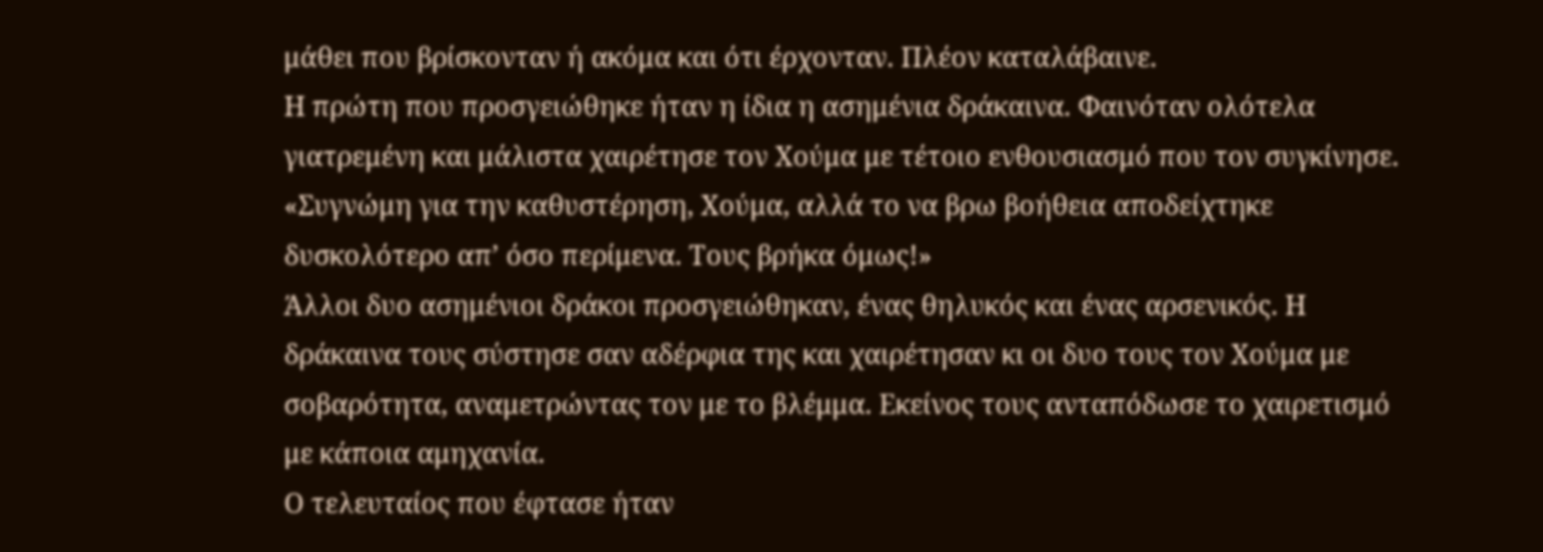μάθει που βρίσκονταν ή ακόμα και ότι έρχονταν. Πλέον καταλάβαινε.
Η πρώτη που προσγειώθηκε ήταν η ίδια η ασημένια δράκαινα. Φαινόταν ολότελα γιατρεμένη και μάλιστα χαιρέτησε τον Χούμα με τέτοιο ενθουσιασμό που τον συγκίνησε.
«Συγνώμη για την καθυστέρηση, Χούμα, αλλά το να βρω βοήθεια αποδείχτηκε δυσκολότερο απ’ όσο περίμενα. Τους βρήκα όμως!»
Άλλοι δυο ασημένιοι δράκοι προσγειώθηκαν, ένας θηλυκός και ένας αρσενικός. Η δράκαινα τους σύστησε σαν αδέρφια της και χαιρέτησαν κι οι δυο τους τον Χούμα με σοβαρότητα, αναμετρώντας τον με το βλέμμα. Εκείνος τους ανταπόδωσε το χαιρετισμό με κάποια αμηχανία.
Ο τελευταίος που έφτασε ήταν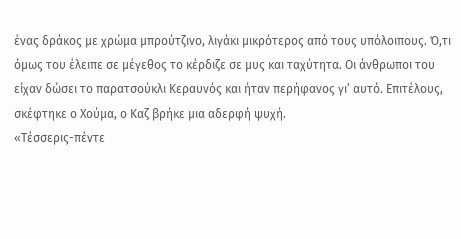ένας δράκος με χρώμα μπρούτζινο, λιγάκι μικρότερος από τους υπόλοιπους. Ό,τι όμως του έλειπε σε μέγεθος το κέρδιζε σε μυς και ταχύτητα. Οι άνθρωποι του είχαν δώσει το παρατσούκλι Κεραυνός και ήταν περήφανος γι’ αυτό. Επιτέλους, σκέφτηκε ο Χούμα, ο Καζ βρήκε μια αδερφή ψυχή.
«Τέσσερις-πέντε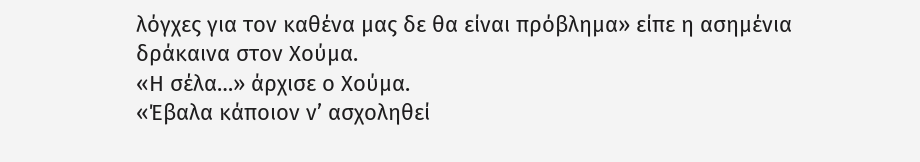λόγχες για τον καθένα μας δε θα είναι πρόβλημα» είπε η ασημένια δράκαινα στον Χούμα.
«Η σέλα…» άρχισε ο Χούμα.
«Έβαλα κάποιον ν’ ασχοληθεί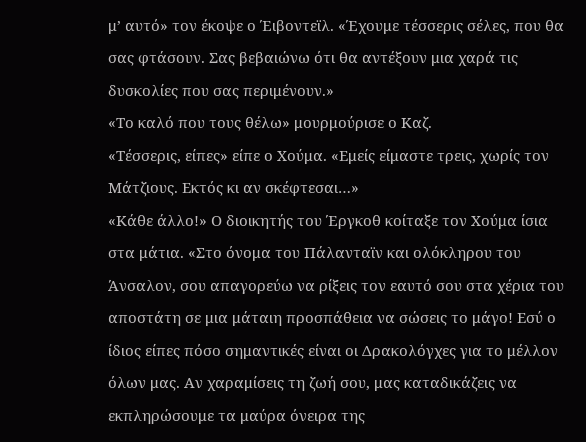μ’ αυτό» τον έκοψε ο Έιβοντεϊλ. «Έχουμε τέσσερις σέλες, που θα σας φτάσουν. Σας βεβαιώνω ότι θα αντέξουν μια χαρά τις δυσκολίες που σας περιμένουν.»
«Το καλό που τους θέλω» μουρμούρισε ο Καζ.
«Τέσσερις, είπες» είπε ο Χούμα. «Εμείς είμαστε τρεις, χωρίς τον Μάτζιους. Εκτός κι αν σκέφτεσαι…»
«Κάθε άλλο!» Ο διοικητής του Έργκοθ κοίταξε τον Χούμα ίσια στα μάτια. «Στο όνομα του Πάλανταϊν και ολόκληρου του Άνσαλον, σου απαγορεύω να ρίξεις τον εαυτό σου στα χέρια του αποστάτη σε μια μάταιη προσπάθεια να σώσεις το μάγο! Εσύ ο ίδιος είπες πόσο σημαντικές είναι οι Δρακολόγχες για το μέλλον όλων μας. Αν χαραμίσεις τη ζωή σου, μας καταδικάζεις να εκπληρώσουμε τα μαύρα όνειρα της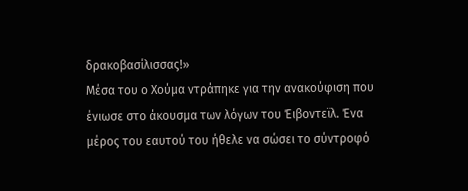δρακοβασίλισσας!»
Μέσα του ο Χούμα ντράπηκε για την ανακούφιση που ένιωσε στο άκουσμα των λόγων του Έιβοντεϊλ. Ένα μέρος του εαυτού του ήθελε να σώσει το σύντροφό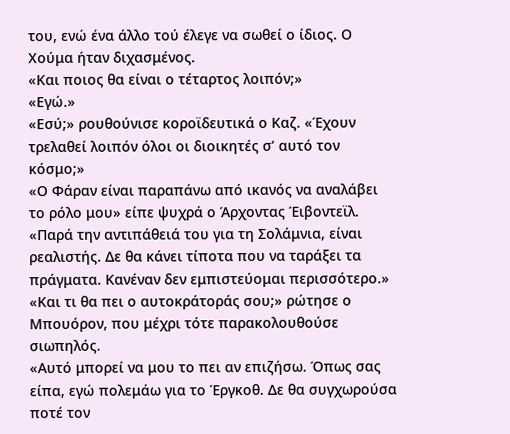του, ενώ ένα άλλο τού έλεγε να σωθεί ο ίδιος. Ο Χούμα ήταν διχασμένος.
«Και ποιος θα είναι ο τέταρτος λοιπόν;»
«Εγώ.»
«Εσύ;» ρουθούνισε κοροϊδευτικά ο Καζ. «Έχουν τρελαθεί λοιπόν όλοι οι διοικητές σ’ αυτό τον κόσμο;»
«Ο Φάραν είναι παραπάνω από ικανός να αναλάβει το ρόλο μου» είπε ψυχρά ο Άρχοντας Έιβοντεϊλ. «Παρά την αντιπάθειά του για τη Σολάμνια, είναι ρεαλιστής. Δε θα κάνει τίποτα που να ταράξει τα πράγματα. Κανέναν δεν εμπιστεύομαι περισσότερο.»
«Και τι θα πει ο αυτοκράτοράς σου;» ρώτησε ο Μπουόρον, που μέχρι τότε παρακολουθούσε σιωπηλός.
«Αυτό μπορεί να μου το πει αν επιζήσω. Όπως σας είπα, εγώ πολεμάω για το Έργκοθ. Δε θα συγχωρούσα ποτέ τον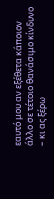εαυτό μου αν εξέθετα κάποιον άλλο σε τέτοιο θανάσιμο κίνδυνο – κι ας ξέρω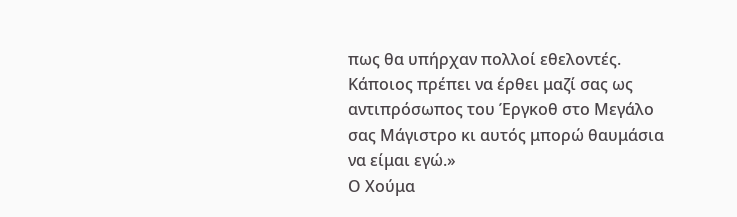πως θα υπήρχαν πολλοί εθελοντές. Κάποιος πρέπει να έρθει μαζί σας ως αντιπρόσωπος του Έργκοθ στο Μεγάλο σας Μάγιστρο κι αυτός μπορώ θαυμάσια να είμαι εγώ.»
Ο Χούμα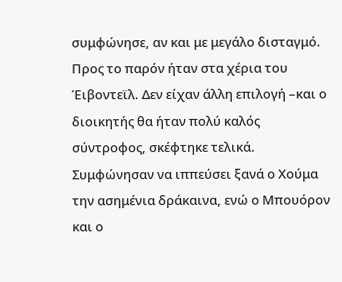συμφώνησε, αν και με μεγάλο δισταγμό. Προς το παρόν ήταν στα χέρια του Έιβοντεϊλ. Δεν είχαν άλλη επιλογή –και ο διοικητής θα ήταν πολύ καλός σύντροφος, σκέφτηκε τελικά.
Συμφώνησαν να ιππεύσει ξανά ο Χούμα την ασημένια δράκαινα, ενώ ο Μπουόρον και ο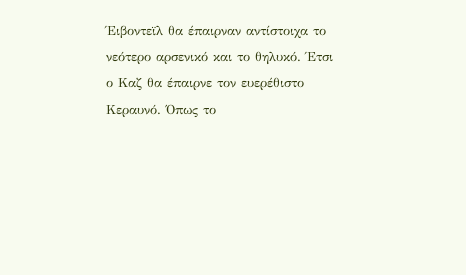Έιβοντεϊλ θα έπαιρναν αντίστοιχα το νεότερο αρσενικό και το θηλυκό. Έτσι ο Καζ θα έπαιρνε τον ευερέθιστο Κεραυνό. Όπως το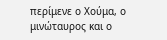περίμενε ο Χούμα, ο μινώταυρος και ο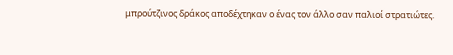μπρούτζινος δράκος αποδέχτηκαν ο ένας τον άλλο σαν παλιοί στρατιώτες.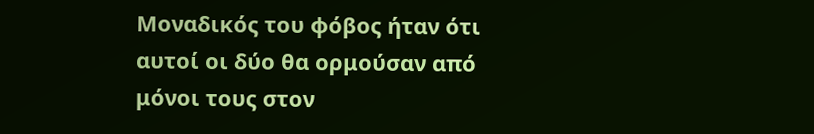Μοναδικός του φόβος ήταν ότι αυτοί οι δύο θα ορμούσαν από μόνοι τους στον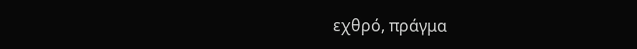εχθρό, πράγμα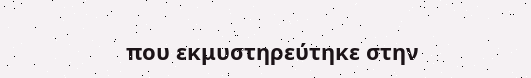που εκμυστηρεύτηκε στην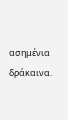ασημένια δράκαινα.